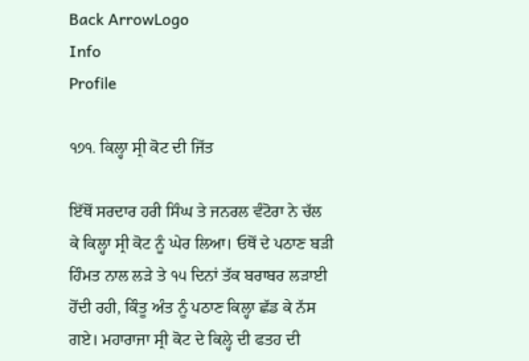Back ArrowLogo
Info
Profile

੧੭੧. ਕਿਲ੍ਹਾ ਸ੍ਰੀ ਕੋਟ ਦੀ ਜਿੱਤ

ਇੱਥੋਂ ਸਰਦਾਰ ਹਰੀ ਸਿੰਘ ਤੇ ਜਨਰਲ ਵੰਟੋਰਾ ਨੇ ਚੱਲ ਕੇ ਕਿਲ੍ਹਾ ਸ੍ਰੀ ਕੋਟ ਨੂੰ ਘੇਰ ਲਿਆ। ਓਥੋਂ ਦੇ ਪਠਾਣ ਬੜੀ ਹਿੰਮਤ ਨਾਲ ਲੜੇ ਤੇ ੧੫ ਦਿਨਾਂ ਤੱਕ ਬਰਾਬਰ ਲੜਾਈ ਹੋਂਦੀ ਰਹੀ, ਕਿੰਤੂ ਅੰਤ ਨੂੰ ਪਠਾਣ ਕਿਲ੍ਹਾ ਛੱਡ ਕੇ ਨੱਸ ਗਏ। ਮਹਾਰਾਜਾ ਸ੍ਰੀ ਕੋਟ ਦੇ ਕਿਲ੍ਹੇ ਦੀ ਫਤਹ ਦੀ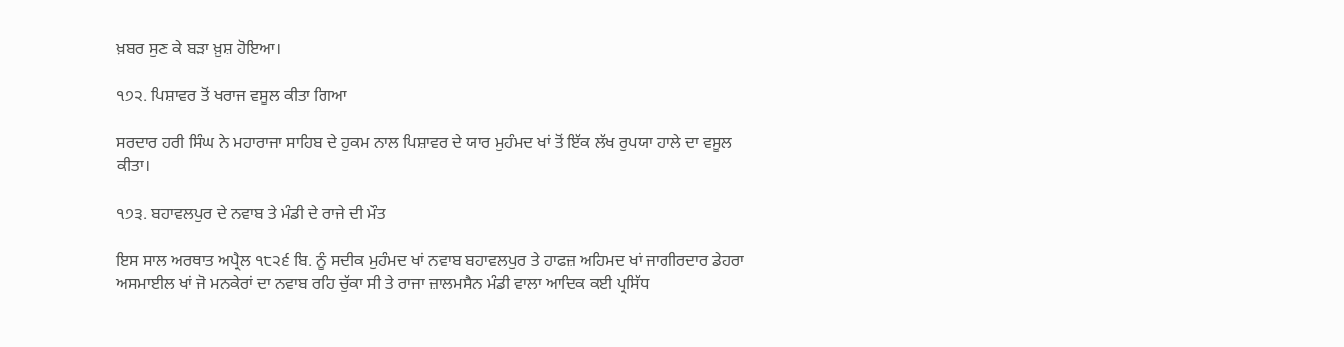ਖ਼ਬਰ ਸੁਣ ਕੇ ਬੜਾ ਖ਼ੁਸ਼ ਹੋਇਆ।

੧੭੨. ਪਿਸ਼ਾਵਰ ਤੋਂ ਖਰਾਜ ਵਸੂਲ ਕੀਤਾ ਗਿਆ

ਸਰਦਾਰ ਹਰੀ ਸਿੰਘ ਨੇ ਮਹਾਰਾਜਾ ਸਾਹਿਬ ਦੇ ਹੁਕਮ ਨਾਲ ਪਿਸ਼ਾਵਰ ਦੇ ਯਾਰ ਮੁਹੰਮਦ ਖਾਂ ਤੋਂ ਇੱਕ ਲੱਖ ਰੁਪਯਾ ਹਾਲੇ ਦਾ ਵਸੂਲ ਕੀਤਾ।

੧੭੩. ਬਹਾਵਲਪੁਰ ਦੇ ਨਵਾਬ ਤੇ ਮੰਡੀ ਦੇ ਰਾਜੇ ਦੀ ਮੌਤ

ਇਸ ਸਾਲ ਅਰਥਾਤ ਅਪ੍ਰੈਲ ੧੮੨੬ ਬਿ. ਨੂੰ ਸਦੀਕ ਮੁਹੰਮਦ ਖਾਂ ਨਵਾਬ ਬਹਾਵਲਪੁਰ ਤੇ ਹਾਫਜ਼ ਅਹਿਮਦ ਖਾਂ ਜਾਗੀਰਦਾਰ ਡੇਹਰਾ ਅਸਮਾਈਲ ਖਾਂ ਜੋ ਮਨਕੇਰਾਂ ਦਾ ਨਵਾਬ ਰਹਿ ਚੁੱਕਾ ਸੀ ਤੇ ਰਾਜਾ ਜ਼ਾਲਮਸੈਨ ਮੰਡੀ ਵਾਲਾ ਆਦਿਕ ਕਈ ਪ੍ਰਸਿੱਧ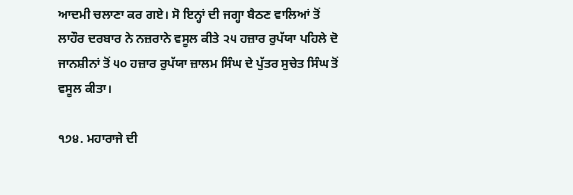ਆਦਮੀ ਚਲਾਣਾ ਕਰ ਗਏ। ਸੋ ਇਨ੍ਹਾਂ ਦੀ ਜਗ੍ਹਾ ਬੈਠਣ ਵਾਲਿਆਂ ਤੋਂ ਲਾਹੌਰ ਦਰਬਾਰ ਨੇ ਨਜ਼ਰਾਨੇ ਵਸੂਲ ਕੀਤੇ ੨੫ ਹਜ਼ਾਰ ਰੁਪੱਯਾ ਪਹਿਲੇ ਦੋ ਜਾਨਸ਼ੀਨਾਂ ਤੋਂ ੫੦ ਹਜ਼ਾਰ ਰੁਪੱਯਾ ਜ਼ਾਲਮ ਸਿੰਘ ਦੇ ਪੁੱਤਰ ਸੁਚੇਤ ਸਿੰਘ ਤੋਂ ਵਸੂਲ ਕੀਤਾ।

੧੭੪. ਮਹਾਰਾਜੇ ਦੀ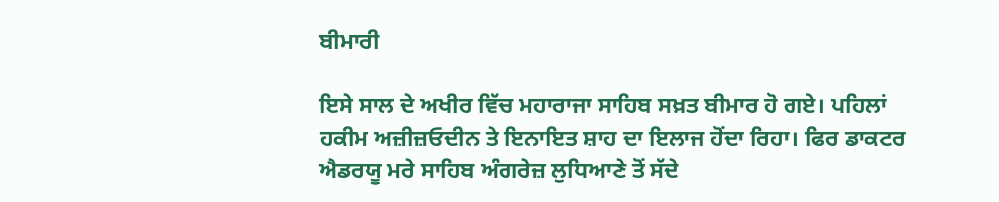ਬੀਮਾਰੀ

ਇਸੇ ਸਾਲ ਦੇ ਅਖੀਰ ਵਿੱਚ ਮਹਾਰਾਜਾ ਸਾਹਿਬ ਸਖ਼ਤ ਬੀਮਾਰ ਹੋ ਗਏ। ਪਹਿਲਾਂ ਹਕੀਮ ਅਜ਼ੀਜ਼ਓਦੀਨ ਤੇ ਇਨਾਇਤ ਸ਼ਾਹ ਦਾ ਇਲਾਜ ਹੋਂਦਾ ਰਿਹਾ। ਫਿਰ ਡਾਕਟਰ ਐਡਰਯੂ ਮਰੇ ਸਾਹਿਬ ਅੰਗਰੇਜ਼ ਲੁਧਿਆਣੇ ਤੋਂ ਸੱਦੇ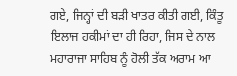ਗਏ, ਜਿਨ੍ਹਾਂ ਦੀ ਬੜੀ ਖਾਤਰ ਕੀਤੀ ਗਈ, ਕਿੰਤੂ ਇਲਾਜ ਹਕੀਮਾਂ ਦਾ ਹੀ ਰਿਹਾ, ਜਿਸ ਦੇ ਨਾਲ ਮਹਾਰਾਜਾ ਸਾਹਿਬ ਨੂੰ ਹੋਲੀ ਤੱਕ ਅਰਾਮ ਆ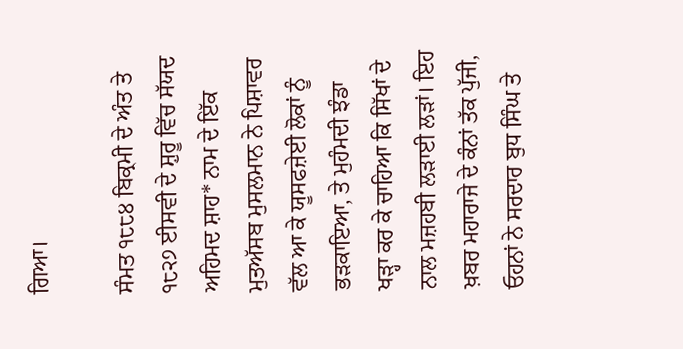ਗਿਆ।

ਸੰਮਤ ੧੮੮੪ ਬਿਕ੍ਰਮੀ ਦੇ ਅੰਤ ਤੇ ੧੮੨੭ ਈਸਵੀ ਦੇ ਸ਼ੁਰੂ ਵਿੱਚ ਸੱਯਦ ਅਹਿਮਦ ਸ਼ਾਹ* ਨਾਮ ਦੇ ਇੱਕ ਮੁਤਅੱਸਬ ਮੁਸਲਮਾਨ ਨੇ ਪਿਸ਼ਾਵਰ ਵੱਲ ਆ ਕੇ ਯੂਸਫਜ਼ੇਈ ਲੋਕਾਂ ਨੂੰ ਭੜਕਾਇਆ, ਤੇ ਮੁਹੰਮਦੀ ਝੰਡਾ ਖੜ੍ਹਾ ਕਰ ਕੇ ਚਾਹਿਆ ਕਿ ਸਿੱਖਾਂ ਦੇ ਨਾਲ ਮਜ਼ਹਬੀ ਲੜਾਈ ਲੜਾਂ। ਇਹ ਖ਼ਬਰ ਮਹਾਰਾਜੇ ਦੇ ਕੰਨਾਂ ਤੱਕ ਪੁੱਜੀ, ਓਹਨਾਂ ਨੇ ਸਰਦਾਰ ਬੁਧ ਸਿੰਘ ਤੇ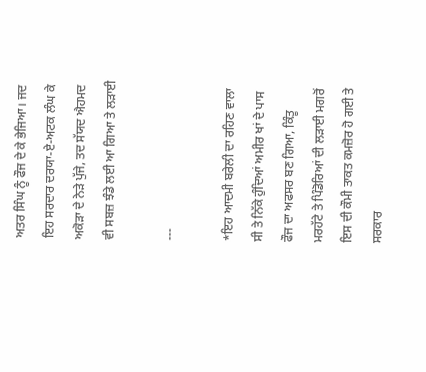ਅਤਰ ਸਿੰਘ ਨੂੰ ਫੌਜ ਦੇ ਕੇ ਭੇਜਿਆ। ਜਦ ਇਹ ਸਰਦਾਰ ਦਰਯਾ-ਏ-ਅਟਕ ਲੰਘ ਕੇ ਅਕੋੜਾ ਦੇ ਨੇੜੇ ਪੁੱਜੇ, ਤਦ ਸੱਯਦ ਐਹਮਦ ਵੀ ਸਬਜ਼ ਝੰਡੇ ਲਈ ਆ ਗਿਆ ਤੇ ਲੜਾਈ

---

*ਇਹ ਆਦਮੀ ਬਰੇਲੀ ਦਾ ਰਹਿਣ ਵਾਲਾ ਸੀ ਤੇ ਨਿੱਕੇ ਹੁੰਦਿਆਂ ਅਮੀਰ ਖਾਂ ਦੇ ਪਾਸ ਫੌਜ ਦਾ ਅਫਸਰ ਬਣ ਗਿਆ, ਕਿੰਤੂ ਮਰਹੱਟੇ ਤੇ ਪਿੰਡੋਰਿਆਂ ਦੀ ਲੜਾਈ ਮਗਰੋਂ ਇਸ ਦੀ ਕੌਮੀ ਤਾਕਤ ਕਮਜ਼ੋਰ ਹੋ ਗਈ ਤੇ ਸਰਕਾਰ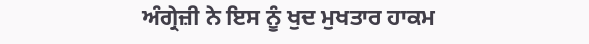ਅੰਗ੍ਰੇਜ਼ੀ ਨੇ ਇਸ ਨੂੰ ਖੁਦ ਮੁਖਤਾਰ ਹਾਕਮ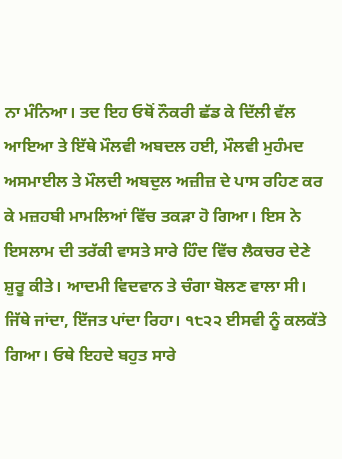ਨਾ ਮੰਨਿਆ। ਤਦ ਇਹ ਓਥੋਂ ਨੌਕਰੀ ਛੱਡ ਕੇ ਦਿੱਲੀ ਵੱਲ ਆਇਆ ਤੇ ਇੱਥੇ ਮੌਲਵੀ ਅਬਦਲ ਹਈ, ਮੌਲਵੀ ਮੁਹੰਮਦ ਅਸਮਾਈਲ ਤੇ ਮੌਲਦੀ ਅਬਦੁਲ ਅਜ਼ੀਜ਼ ਦੇ ਪਾਸ ਰਹਿਣ ਕਰ ਕੇ ਮਜ਼ਹਬੀ ਮਾਮਲਿਆਂ ਵਿੱਚ ਤਕੜਾ ਹੋ ਗਿਆ। ਇਸ ਨੇ ਇਸਲਾਮ ਦੀ ਤਰੱਕੀ ਵਾਸਤੇ ਸਾਰੇ ਹਿੰਦ ਵਿੱਚ ਲੈਕਚਰ ਦੇਣੇ ਸ਼ੁਰੂ ਕੀਤੇ। ਆਦਮੀ ਵਿਦਵਾਨ ਤੇ ਚੰਗਾ ਬੋਲਣ ਵਾਲਾ ਸੀ। ਜਿੱਥੇ ਜਾਂਦਾ, ਇੱਜਤ ਪਾਂਦਾ ਰਿਹਾ। ੧੮੨੨ ਈਸਵੀ ਨੂੰ ਕਲਕੱਤੇ ਗਿਆ। ਓਥੇ ਇਹਦੇ ਬਹੁਤ ਸਾਰੇ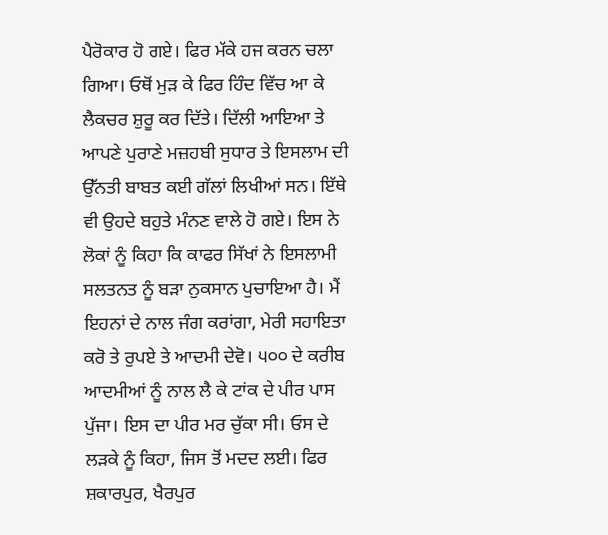ਪੈਰੋਕਾਰ ਹੋ ਗਏ। ਫਿਰ ਮੱਕੇ ਹਜ ਕਰਨ ਚਲਾ ਗਿਆ। ਓਥੋਂ ਮੁੜ ਕੇ ਫਿਰ ਹਿੰਦ ਵਿੱਚ ਆ ਕੇ ਲੈਕਚਰ ਸ਼ੁਰੂ ਕਰ ਦਿੱਤੇ। ਦਿੱਲੀ ਆਇਆ ਤੇ ਆਪਣੇ ਪੁਰਾਣੇ ਮਜ਼ਹਬੀ ਸੁਧਾਰ ਤੇ ਇਸਲਾਮ ਦੀ ਉੱਨਤੀ ਬਾਬਤ ਕਈ ਗੱਲਾਂ ਲਿਖੀਆਂ ਸਨ। ਇੱਥੇ ਵੀ ਉਹਦੇ ਬਹੁਤੇ ਮੰਨਣ ਵਾਲੇ ਹੋ ਗਏ। ਇਸ ਨੇ ਲੋਕਾਂ ਨੂੰ ਕਿਹਾ ਕਿ ਕਾਫਰ ਸਿੱਖਾਂ ਨੇ ਇਸਲਾਮੀ ਸਲਤਨਤ ਨੂੰ ਬੜਾ ਨੁਕਸਾਨ ਪੁਚਾਇਆ ਹੈ। ਮੈਂ ਇਹਨਾਂ ਦੇ ਨਾਲ ਜੰਗ ਕਰਾਂਗਾ, ਮੇਰੀ ਸਹਾਇਤਾ ਕਰੋ ਤੇ ਰੁਪਏ ਤੇ ਆਦਮੀ ਦੇਵੋ। ੫੦੦ ਦੇ ਕਰੀਬ ਆਦਮੀਆਂ ਨੂੰ ਨਾਲ ਲੈ ਕੇ ਟਾਂਕ ਦੇ ਪੀਰ ਪਾਸ ਪੁੱਜਾ। ਇਸ ਦਾ ਪੀਰ ਮਰ ਚੁੱਕਾ ਸੀ। ਓਸ ਦੇ ਲੜਕੇ ਨੂੰ ਕਿਹਾ, ਜਿਸ ਤੋਂ ਮਦਦ ਲਈ। ਫਿਰ ਸ਼ਕਾਰਪੁਰ, ਖੈਰਪੁਰ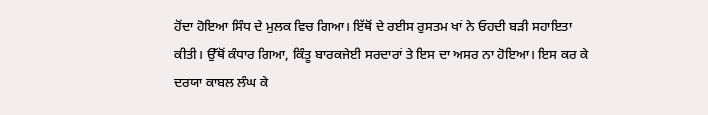ਹੋਂਦਾ ਹੋਇਆ ਸਿੰਧ ਦੇ ਮੁਲਕ ਵਿਚ ਗਿਆ। ਇੱਥੋਂ ਦੇ ਰਈਸ ਰੁਸਤਮ ਖਾਂ ਨੇ ਓਹਦੀ ਬੜੀ ਸਹਾਇਤਾ ਕੀਤੀ। ਉੱਥੋਂ ਕੰਧਾਰ ਗਿਆ, ਕਿੰਤੂ ਬਾਰਕਜੇਈ ਸਰਦਾਰਾਂ ਤੇ ਇਸ ਦਾ ਅਸਰ ਨਾ ਹੋਇਆ। ਇਸ ਕਰ ਕੇ ਦਰਯਾ ਕਾਬਲ ਲੰਘ ਕੇ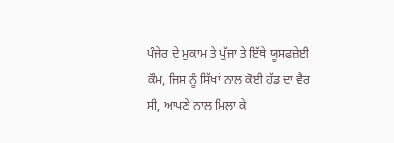ਪੰਜੇਰ ਦੇ ਮੁਕਾਮ ਤੇ ਪੁੱਜਾ ਤੇ ਇੱਥੇ ਯੂਸਫਜ਼ੇਈ ਕੌਮ, ਜਿਸ ਨੂੰ ਸਿੱਖਾਂ ਨਾਲ ਕੋਈ ਹੱਡ ਦਾ ਵੈਰ ਸੀ, ਆਪਣੇ ਨਾਲ ਮਿਲਾ ਕੇ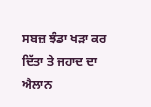ਸਬਜ਼ ਝੰਡਾ ਖੜਾ ਕਰ ਦਿੱਤਾ ਤੇ ਜਹਾਦ ਦਾ ਐਲਾਨ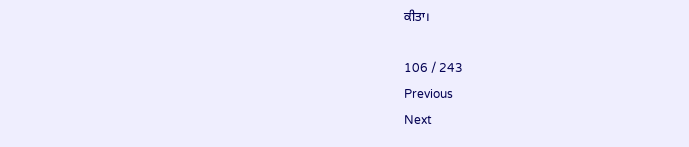ਕੀਤਾ।

106 / 243
Previous
Next